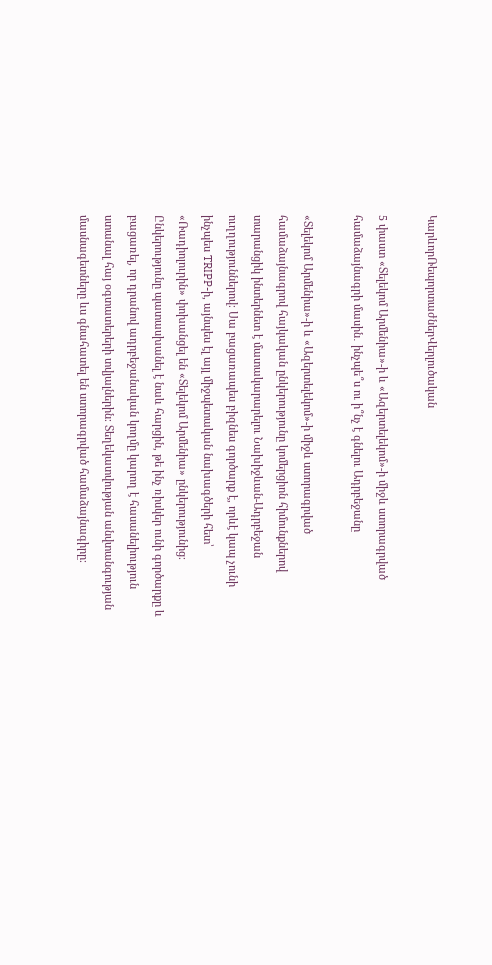ԿարևորՌեպորտաժներՎերլուծական

5 փաստ «Տելեկոմ Արմենիա»-ի և «Ազերտելեկոմ»-ի միջև ստորագրված համաձայնագրի մասին․ ինչպե՞ս ու ի՞նչ է գնելու Ադրբեջանը

«Տելեկոմ Արմենիա»-ի և «Ազերտելեկոմ»-ի միջև ստորագրված համաձայնագրով հայկական ընկերությունը կոմերցիոն հիմունքներով տարանցիկ ինտերնետ է մատակարարելու Նախիջևան-Ադրբեջան ուղղություններով։ Սա բացառապես բիզնես գործարք է, որևէ կապ չունի ինչպես TRIPP-ի, այնպես էլ այլ միջպետական նախագծերի հետ՝ «Ռադիոլուրին» փոխանցել են «Տելեկոմ Արմենիա» ընկերությունից։ Ընկերությունը պատասխանել է նաև հարցին, թե ինչ ռիսկեր ունի գործարքը և բացառել, որ դրանով ադրբեջանական կողմը կարող է հասանելիություն ստանալ հայ օգտատերերի տվյալներին։ Տեղեկատվության անվտանգության մասնագետները ևս գնահատել են ստորագրված համաձայնագիրը։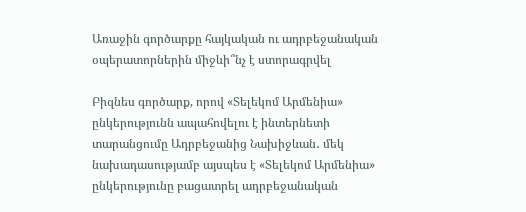Առաջին գործարքը հայկական ու ադրբեջանական օպերատորներին միջևի՞նչ է ստորագրվել

Բիզնես գործարք, որով «Տելեկոմ Արմենիա» ընկերությունն ապահովելու է ինտերնետի տարանցումը Ադրբեջանից Նախիջևան․ մեկ նախադասությամբ այսպես է «Տելեկոմ Արմենիա» ընկերությունը բացատրել ադրբեջանական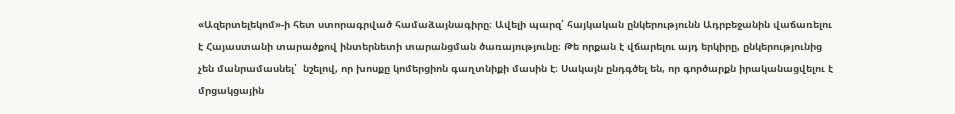«Ազերտելեկոմ»-ի հետ ստորագրված համաձայնագիրը։ Ավելի պարզ՝ հայկական ընկերությունն Ադրբեջանին վաճառելու է Հայաստանի տարածքով ինտերնետի տարանցման ծառայությունը։ Թե որքան է վճարելու այդ երկիրը, ընկերությունից չեն մանրամասնել՝  նշելով, որ խոսքը կոմերցիոն գաղտնիքի մասին է։ Սակայն ընդգծել են, որ գործարքն իրականացվելու է մրցակցային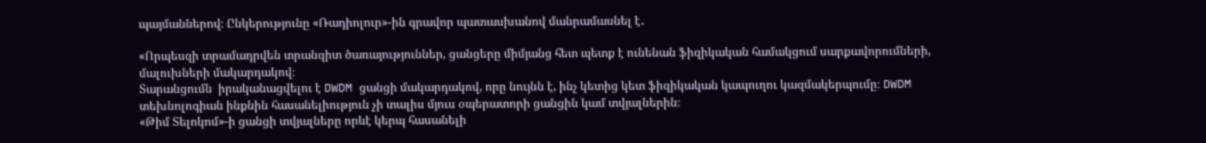պայմաններով։ Ընկերությունը «Ռադիոլուր»-ին գրավոր պատասխանով մանրամասնել է․

«Որպեսզի տրամադրվեն տրանզիտ ծառայություններ, ցանցերը միմյանց հետ պետք է ունենան ֆիզիկական համակցում սարքավորումների, մալուխների մակարդակով։
Տարանցումն  իրականացվելու է DWDM ցանցի մակարդակով, որը նույնն է, ինչ կետից կետ ֆիզիկական կապուղու կազմակերպումը։ DWDM տեխնոլոգիան ինքնին հասանելիություն չի տալիս մյուս օպերատորի ցանցին կամ տվյալներին։
«Թիմ Տելոկոմ»-ի ցանցի տվյալները որևէ կերպ հասանելի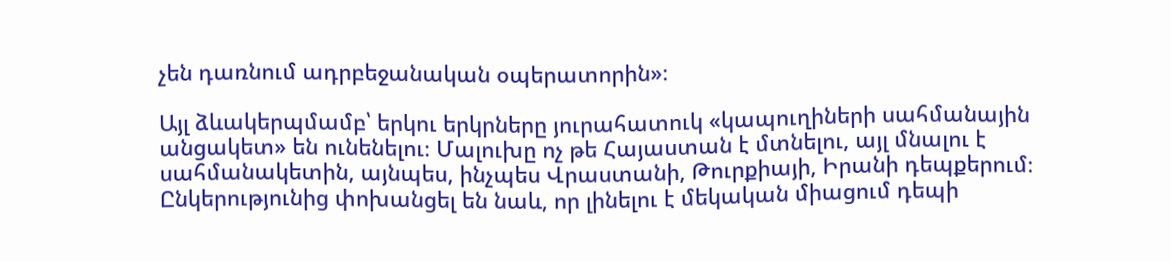չեն դառնում ադրբեջանական օպերատորին»։

Այլ ձևակերպմամբ՝ երկու երկրները յուրահատուկ «կապուղիների սահմանային անցակետ» են ունենելու։ Մալուխը ոչ թե Հայաստան է մտնելու, այլ մնալու է սահմանակետին, այնպես, ինչպես Վրաստանի, Թուրքիայի, Իրանի դեպքերում։ Ընկերությունից փոխանցել են նաև, որ լինելու է մեկական միացում դեպի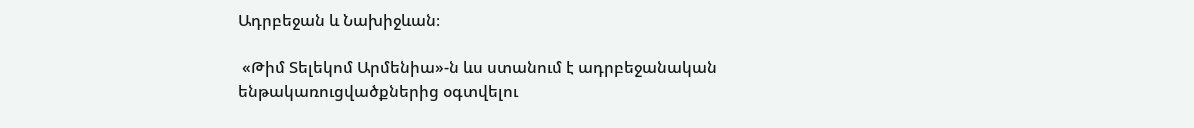Ադրբեջան և Նախիջևան։

 «Թիմ Տելեկոմ Արմենիա»-ն ևս ստանում է ադրբեջանական ենթակառուցվածքներից օգտվելու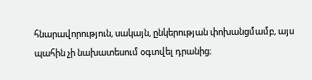հնարավորություն, սակայն, ընկերության փոխանցմամբ, այս պահին չի նախատեսում օգտվել դրանից։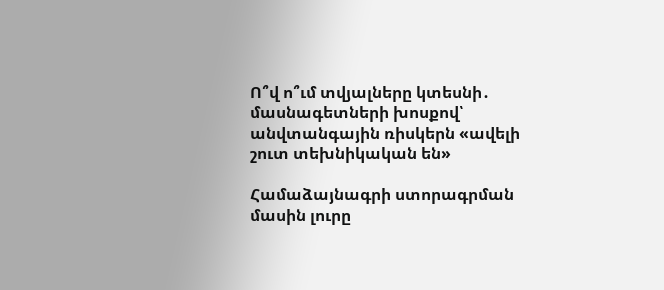Ո՞վ ո՞ւմ տվյալները կտեսնի․ մասնագետների խոսքով՝ անվտանգային ռիսկերն «ավելի շուտ տեխնիկական են»

Համաձայնագրի ստորագրման մասին լուրը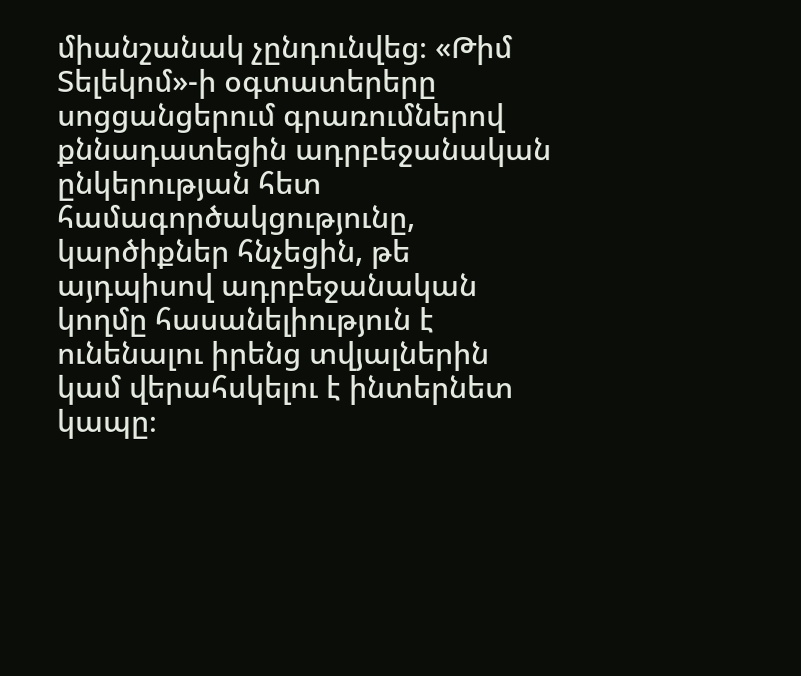միանշանակ չընդունվեց։ «Թիմ Տելեկոմ»-ի օգտատերերը սոցցանցերում գրառումներով քննադատեցին ադրբեջանական ընկերության հետ համագործակցությունը, կարծիքներ հնչեցին, թե այդպիսով ադրբեջանական կողմը հասանելիություն է ունենալու իրենց տվյալներին կամ վերահսկելու է ինտերնետ կապը։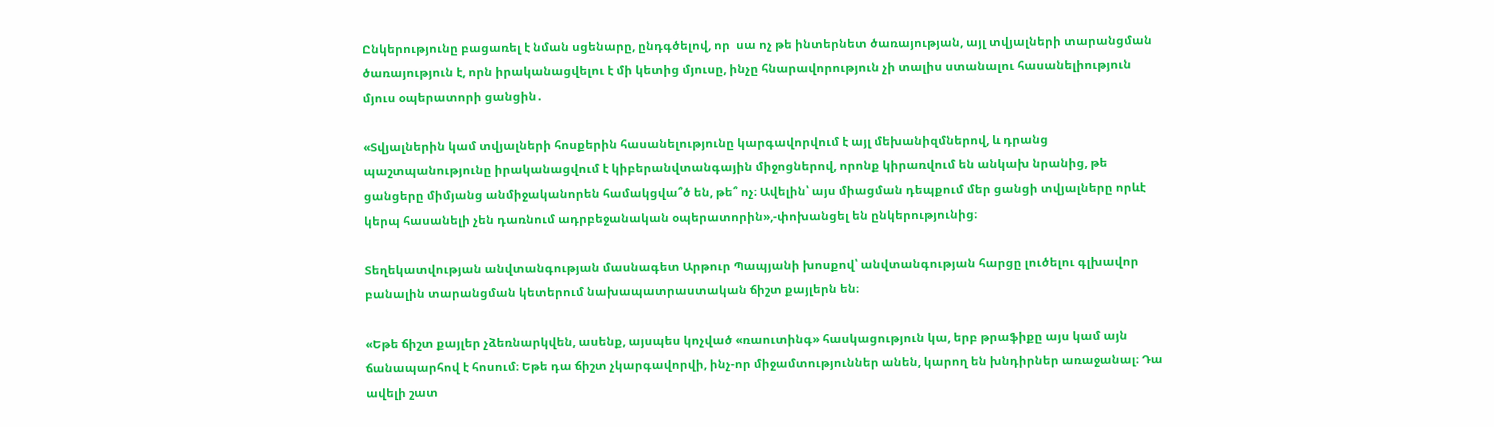Ընկերությունը բացառել է նման սցենարը, ընդգծելով, որ  սա ոչ թե ինտերնետ ծառայության, այլ տվյալների տարանցման ծառայություն է, որն իրականացվելու է մի կետից մյուսը, ինչը հնարավորություն չի տալիս ստանալու հասանելիություն մյուս օպերատորի ցանցին․

«Տվյալներին կամ տվյալների հոսքերին հասանելությունը կարգավորվում է այլ մեխանիզմներով, և դրանց պաշտպանությունը իրականացվում է կիբերանվտանգային միջոցներով, որոնք կիրառվում են անկախ նրանից, թե ցանցերը միմյանց անմիջականորեն համակցվա՞ծ են, թե՞ ոչ։ Ավելին՝ այս միացման դեպքում մեր ցանցի տվյալները որևէ կերպ հասանելի չեն դառնում ադրբեջանական օպերատորին»,-փոխանցել են ընկերությունից։

Տեղեկատվության անվտանգության մասնագետ Արթուր Պապյանի խոսքով՝ անվտանգության հարցը լուծելու գլխավոր բանալին տարանցման կետերում նախապատրաստական ճիշտ քայլերն են։

«Եթե ճիշտ քայլեր չձեռնարկվեն, ասենք, այսպես կոչված «ռաուտինգ» հասկացություն կա, երբ թրաֆիքը այս կամ այն ճանապարհով է հոսում։ Եթե դա ճիշտ չկարգավորվի, ինչ-որ միջամտություններ անեն, կարող են խնդիրներ առաջանալ։ Դա ավելի շատ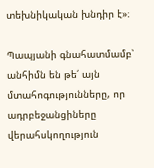տեխնիկական խնդիր է»։

Պապյանի գնահատմամբ՝ անհիմն են թե՛ այն մտահոգությունները, որ ադրբեջանցիները վերահսկողություն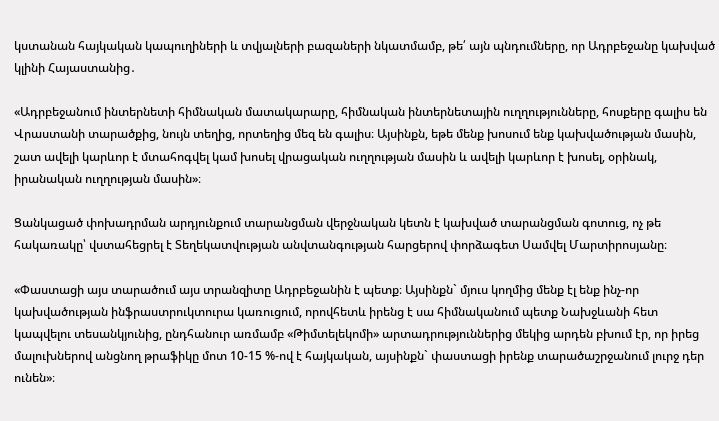կստանան հայկական կապուղիների և տվյալների բազաների նկատմամբ, թե՛ այն պնդումները, որ Ադրբեջանը կախված կլինի Հայաստանից․

«Ադրբեջանում ինտերնետի հիմնական մատակարարը, հիմնական ինտերնետային ուղղությունները, հոսքերը գալիս են Վրաստանի տարածքից, նույն տեղից, որտեղից մեզ են գալիս։ Այսինքն, եթե մենք խոսում ենք կախվածության մասին, շատ ավելի կարևոր է մտահոգվել կամ խոսել վրացական ուղղության մասին և ավելի կարևոր է խոսել, օրինակ, իրանական ուղղության մասին»։

Ցանկացած փոխադրման արդյունքում տարանցման վերջնական կետն է կախված տարանցման գոտուց, ոչ թե հակառակը՝ վստահեցրել է Տեղեկատվության անվտանգության հարցերով փորձագետ Սամվել Մարտիրոսյանը։

«Փաստացի այս տարածում այս տրանզիտը Ադրբեջանին է պետք։ Այսինքն` մյուս կողմից մենք էլ ենք ինչ-որ կախվածության ինֆրաստրուկտուրա կառուցում, որովհետև իրենց է սա հիմնականում պետք Նախջևանի հետ կապվելու տեսանկյունից, ընդհանուր առմամբ «Թիմտելեկոմի» արտադրություններից մեկից արդեն բխում էր, որ իրեց մալուխներով անցնող թրաֆիկը մոտ 10-15 %-ով է հայկական, այսինքն` փաստացի իրենք տարածաշրջանում լուրջ դեր ունեն»։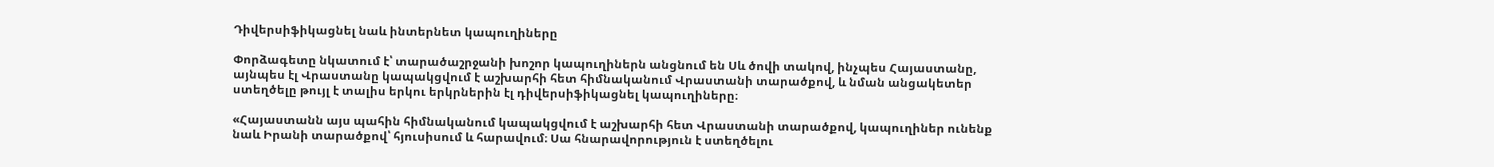Դիվերսիֆիկացնել նաև ինտերնետ կապուղիները

Փորձագետը նկատում է՝ տարածաշրջանի խոշոր կապուղիներն անցնում են Սև ծովի տակով, ինչպես Հայաստանը, այնպես էլ Վրաստանը կապակցվում է աշխարհի հետ հիմնականում Վրաստանի տարածքով, և նման անցակետեր ստեղծելը թույլ է տալիս երկու երկրներին էլ դիվերսիֆիկացնել կապուղիները։

«Հայաստանն այս պահին հիմնականում կապակցվում է աշխարհի հետ Վրաստանի տարածքով, կապուղիներ ունենք նաև Իրանի տարածքով՝ հյուսիսում և հարավում։ Սա հնարավորություն է ստեղծելու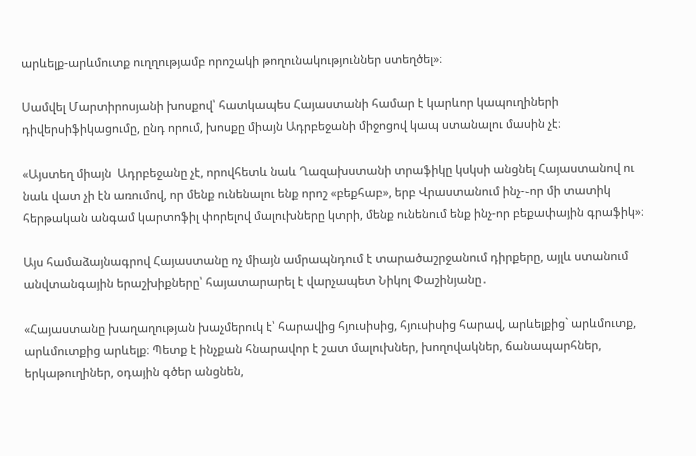արևելք-արևմուտք ուղղությամբ որոշակի թողունակություններ ստեղծել»։

Սամվել Մարտիրոսյանի խոսքով՝ հատկապես Հայաստանի համար է կարևոր կապուղիների դիվերսիֆիկացումը, ընդ որում, խոսքը միայն Ադրբեջանի միջոցով կապ ստանալու մասին չէ։

«Այստեղ միայն  Ադրբեջանը չէ, որովհետև նաև Ղազախստանի տրաֆիկը կսկսի անցնել Հայաստանով ու նաև վատ չի էն առումով, որ մենք ունենալու ենք որոշ «բեքհաբ», երբ Վրաստանում ինչ-֊որ մի տատիկ հերթական անգամ կարտոֆիլ փորելով մալուխները կտրի, մենք ունենում ենք ինչ-որ բեքափային գրաֆիկ»։

Այս համաձայնագրով Հայաստանը ոչ միայն ամրապնդում է տարածաշրջանում դիրքերը, այլև ստանում անվտանգային երաշխիքները՝ հայատարարել է վարչապետ Նիկոլ Փաշինյանը․

«Հայաստանը խաղաղության խաչմերուկ է՝ հարավից հյուսիսից, հյուսիսից հարավ, արևելքից` արևմուտք, արևմուտքից արևելք։ Պետք է ինչքան հնարավոր է շատ մալուխներ, խողովակներ, ճանապարհներ, երկաթուղիներ, օդային գծեր անցնեն,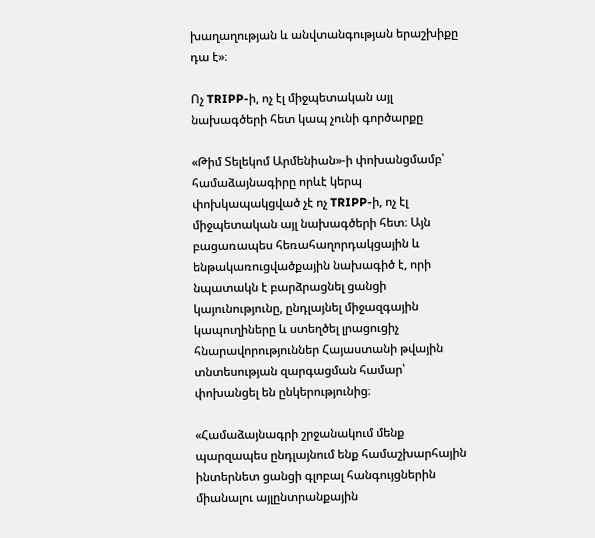խաղաղության և անվտանգության երաշխիքը դա է»։

Ոչ TRIPP-ի, ոչ էլ միջպետական այլ նախագծերի հետ կապ չունի գործարքը

«Թիմ Տելեկոմ Արմենիան»-ի փոխանցմամբ՝ համաձայնագիրը որևէ կերպ փոխկապակցված չէ ոչ TRIPP-ի, ոչ էլ միջպետական այլ նախագծերի հետ։ Այն բացառապես հեռահաղորդակցային և ենթակառուցվածքային նախագիծ է, որի նպատակն է բարձրացնել ցանցի կայունությունը, ընդլայնել միջազգային կապուղիները և ստեղծել լրացուցիչ հնարավորություններ Հայաստանի թվային տնտեսության զարգացման համար՝ փոխանցել են ընկերությունից։

«Համաձայնագրի շրջանակում մենք պարզապես ընդլայնում ենք համաշխարհային ինտերնետ ցանցի գլոբալ հանգույցներին միանալու այլընտրանքային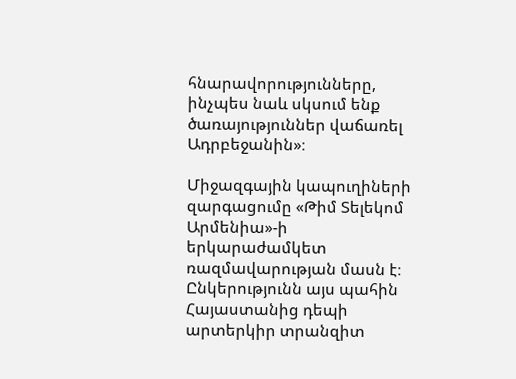հնարավորությունները, ինչպես նաև սկսում ենք ծառայություններ վաճառել Ադրբեջանին»։

Միջազգային կապուղիների զարգացումը «Թիմ Տելեկոմ Արմենիա»-ի երկարաժամկետ ռազմավարության մասն է։ Ընկերությունն այս պահին Հայաստանից դեպի արտերկիր տրանզիտ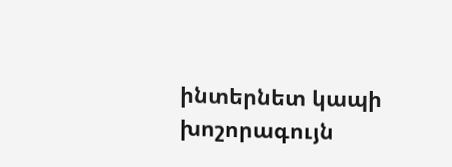ինտերնետ կապի խոշորագույն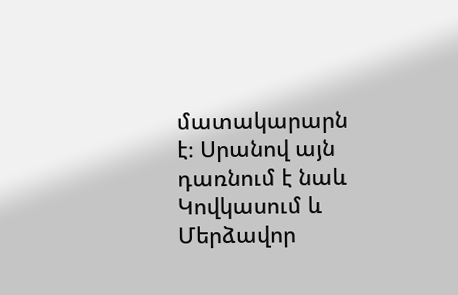մատակարարն է։ Սրանով այն դառնում է նաև Կովկասում և Մերձավոր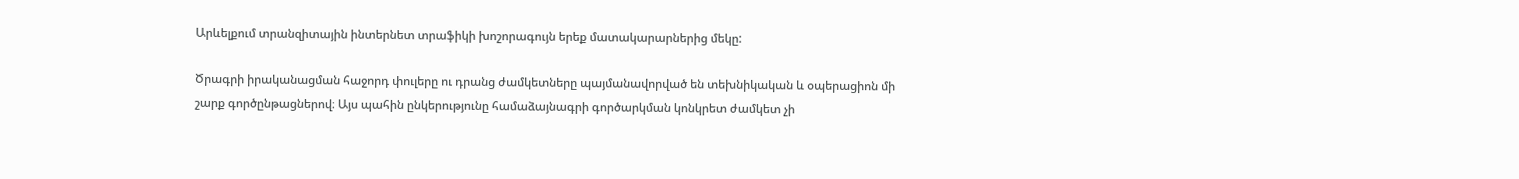Արևելքում տրանզիտային ինտերնետ տրաֆիկի խոշորագույն երեք մատակարարներից մեկը:

Ծրագրի իրականացման հաջորդ փուլերը ու դրանց ժամկետները պայմանավորված են տեխնիկական և օպերացիոն մի շարք գործընթացներով։ Այս պահին ընկերությունը համաձայնագրի գործարկման կոնկրետ ժամկետ չի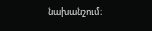նախանշում։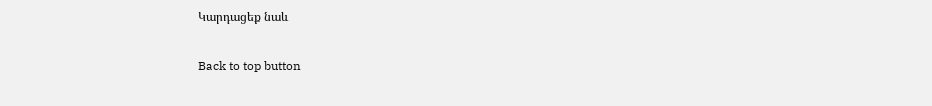Կարդացեք նաև

Back to top button